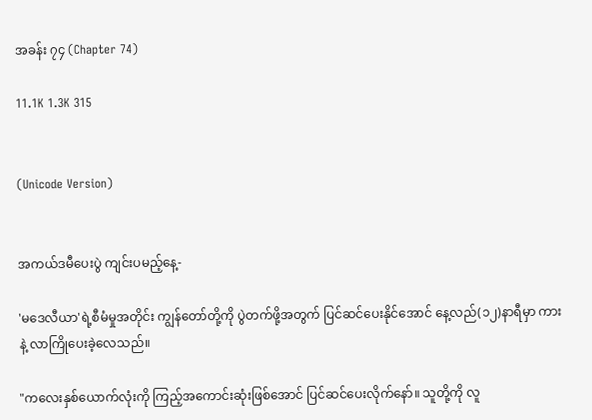အခန်း ၇၄ (Chapter 74)

11.1K 1.3K 315


(Unicode Version)


အကယ်ဒမီပေးပွဲ ကျင်းပမည့်နေ့-

'မဒေလီယာ'ရဲ့စီမံမှုအတိုင်း ကျွန်တော်တို့ကို ပွဲတက်ဖို့အတွက် ပြင်ဆင်ပေးနိုင်အောင် နေ့လည်(၁၂)နာရီမှာ ကားနဲ့ လာကြိုပေးခဲ့လေသည်။

"ကလေးနှစ်ယောက်လုံးကို ကြည့်အကောင်းဆုံးဖြစ်အောင် ပြင်ဆင်ပေးလိုက်နော်။ သူတို့ကို လူ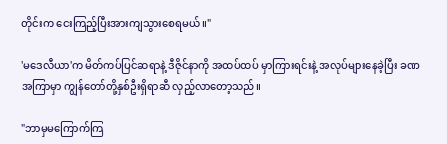တိုင်းက ငေးကြည့်ပြီးအားကျသွားစေရမယ်။"

'မဒေလီယာ'က မိတ်ကပ်ပြင်ဆရာနဲ့ ဒီဇိုင်နာကို အထပ်ထပ် မှာကြားရင်းနဲ့ အလုပ်များနေခဲ့ပြီး ခဏအကြာမှာ ကျွန်တော်တို့နှစ်ဦးရှိရာဆီ လှည့်လာ‌တော့သည်။

"ဘာမှမကြောက်ကြ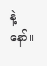နဲ့နော်။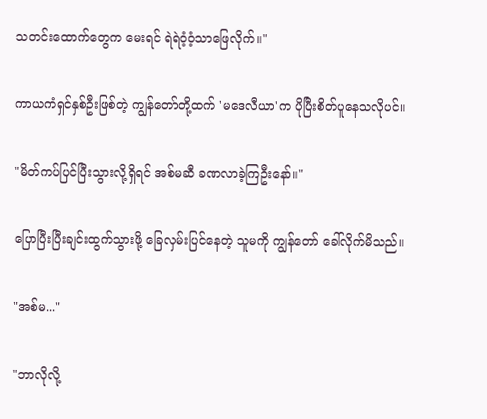သတင်းထောက်တွေက မေးရင် ရဲရဲဝံ့ဝံ့သာဖြေလိုက်။"

ကာယကံရှင်နှစ်ဦးဖြစ်တဲ့ ကျွန်တော်တို့ထက် 'မဒေလီယာ'က ပိုပြီးစိတ်ပူနေသလိုပင်။

"မိတ်ကပ်ပြင်ပြီးသွားလို့ရှိရင် အစ်မဆီ ခဏလာခဲ့ကြဦးနော်။"

ပြောပြီးပြီးချင်းထွက်သွားဖို့ ခြေလှမ်းပြင်နေတဲ့ သူမကို ကျွန်တော် ခေါ်လိုက်မိသည်။

"အစ်မ..."

"ဘာလိုလို့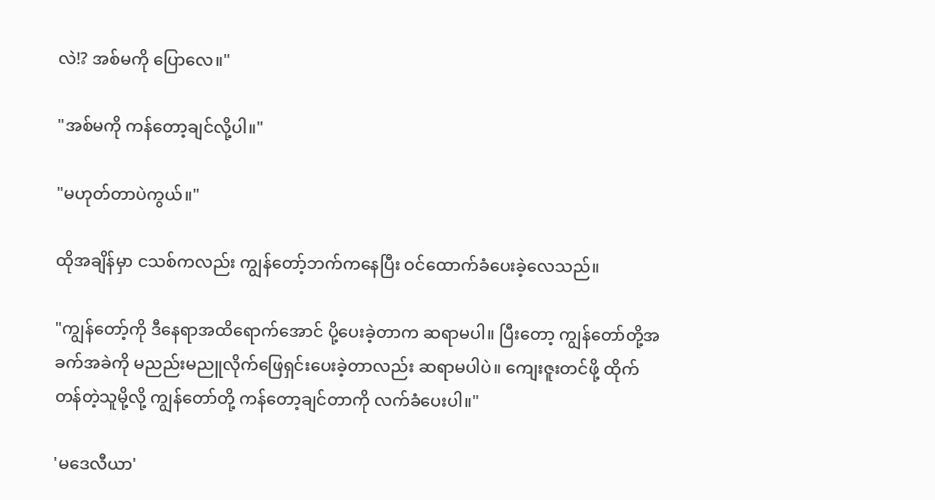လဲ!? အစ်မကို ပြောလေ။"

"အစ်မကို ကန်တော့ချင်လို့ပါ။"

"မဟုတ်တာပဲကွယ်။"

ထိုအချိန်မှာ ငသစ်ကလည်း ကျွန်တော့်ဘက်ကနေပြီး ဝင်ထောက်ခံပေးခဲ့လေသည်။

"ကျွန်တော့်ကို ဒီနေရာအထိရောက်အောင် ပို့ပေးခဲ့တာက ဆရာမပါ။ ပြီးတော့ ကျွန်တော်တို့အခက်အခဲကို မညည်းမညူလိုက်ဖြေရှင်းပေးခဲ့တာလည်း ဆရာမပါပဲ။ ကျေးဇူးတင်ဖို့ ထိုက်တန်တဲ့သူမို့လို့ ကျွန်တော်တို့ ကန်တော့ချင်တာကို လက်ခံပေးပါ။"

'မဒေလီယာ'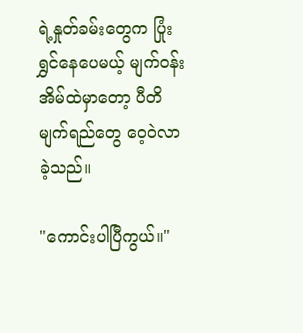ရဲ့နှုတ်ခမ်းတွေက ပြုံးရွှင်နေပေမယ့် မျက်ဝန်းအိမ်ထဲမှာတော့ ပီတိမျက်ရည်တွေ ဝေ့ဝဲလာခဲ့သည်။

"ကောင်းပါပြီကွယ်။"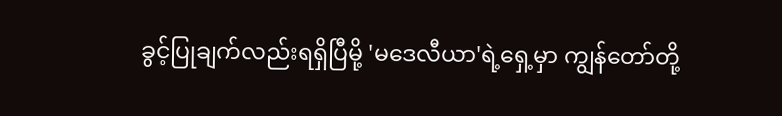ခွင့်ပြုချက်လည်းရရှိပြီမို့ ‌'မဒေလီယာ'ရဲ့ရှေ့မှာ ကျွန်တော်တို့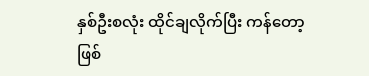နှစ်ဦးစလုံး ထိုင်ချလိုက်ပြီး ကန်တော့ဖြစ်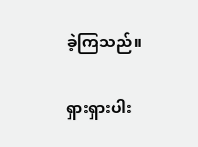ခဲ့ကြသည်။

ရှားရှားပါး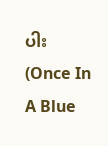ပါး                                             (Once In A Blue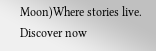Moon)Where stories live. Discover now